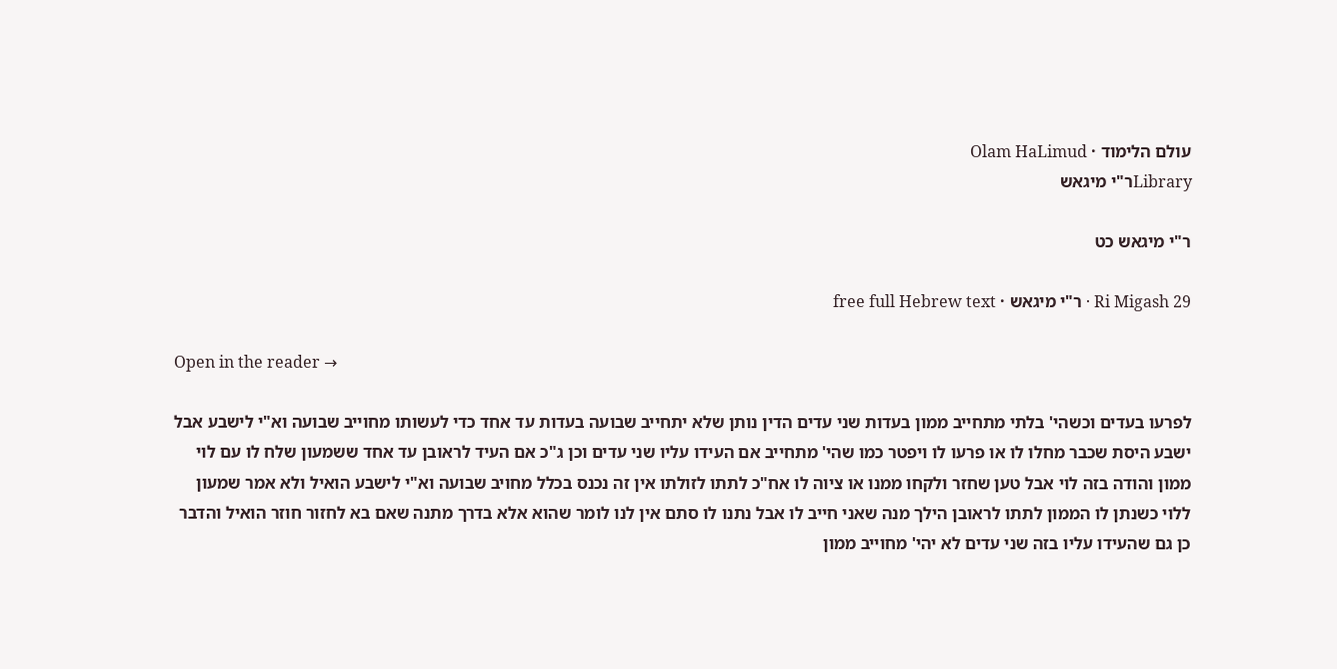עולם הלימוד · Olam HaLimud
Libraryר"י מיגאש

ר"י מיגאש כט

Ri Migash 29 · ר"י מיגאש · free full Hebrew text

Open in the reader →

לפרעו בעדים וכשהי' בלתי מתחייב ממון בעדות שני עדים הדין נותן שלא יתחייב שבועה בעדות עד אחד כדי לעשותו מחוייב שבועה וא"י לישבע אבל ישבע היסת שכבר מחלו לו או פרעו לו ויפטר כמו שהי' מתחייב אם העידו עליו שני עדים וכן ג"כ אם העיד לראובן עד אחד ששמעון שלח לו עם לוי ממון והודה בזה לוי אבל טען שחזר ולקחו ממנו או ציוה לו אח"כ לתתו לזולתו אין זה נכנס בכלל מחויב שבועה וא"י לישבע הואיל ולא אמר שמעון ללוי כשנתן לו הממון לתתו לראובן הילך מנה שאני חייב לו אבל נתנו לו סתם אין לנו לומר שהוא אלא בדרך מתנה שאם בא לחזור חוזר הואיל והדבר כן גם שהעידו עליו בזה שני עדים לא יהי' מחוייב ממון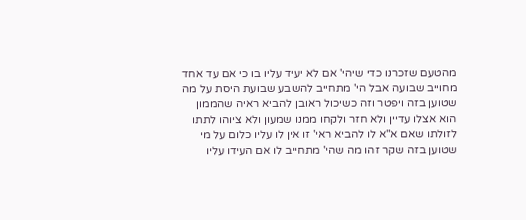מהטעם שזכרנו כדי שיהי' אם לא יעיד עליו בו כי אם עד אחד מחוייב שבועה אבל הי' מתחייב להשבע שבועת היסת על מה שטוען בזה ויפטר וזה כשיכול ראובן להביא ראיה שהממון הוא אצלו עדיין ולא חזר ולקחו ממנו שמעון ולא ציוהו לתתו לזולתו שאם א"א לו להביא ראי' זו אין לו עליו כלום על מי שטוען בזה שקר זהו מה שהי' מתחייב לו אם העידו עליו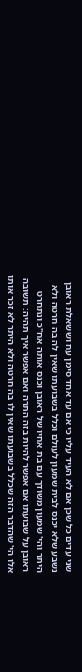שני עדים כל שכן אם לא העיד עליו כי אם עד אחד סימן עח וששאלת ראובן נשבע שלא יכנס לבית שמעון לעולם וכלל בשבועתו שאין לה בה חרטה ולא היתר והי' שמעון משודך עם בת אחיו של ראובן וכנס אותה אח"כ ונתחרט ראובן על שבועתו אם אפשר להיות בזה התרה ואם אפשר איך תהיה: תשובה אלו הי' שהדבר הזה שכלל בשבועתו שאין לו בה חרטה ולא היתר לא זכר אותו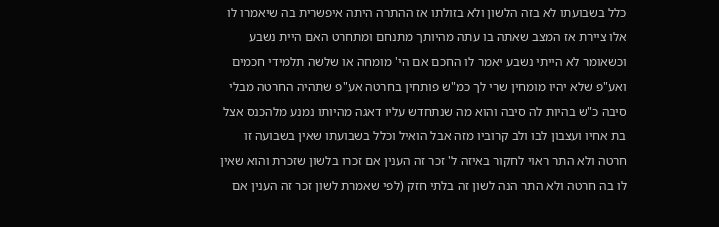כלל בשבועתו לא בזה הלשון ולא בזולתו אז ההתרה היתה איפשרית בה שיאמרו לו אלו ציירת אז המצב שאתה בו עתה מהיותך מתנחם ומתחרט האם היית נשבע וכשאומר לא הייתי נשבע יאמר לו החכם אם הי' מומחה או שלשה תלמידי חכמים ואע"פ שלא יהיו מומחין שרי לך כמ"ש פותחין בחרטה אע"פ שתהיה החרטה מבלי סיבה כ"ש בהיות לה סיבה והוא מה שנתחדש עליו דאגה מהיותו נמנע מלהכנס אצל בת אחיו ועצבון לבו ולב קרוביו מזה אבל הואיל וכלל בשבועתו שאין בשבועה זו חרטה ולא התר ראוי לחקור באיזה ל' זכר זה הענין אם זכרו בלשון שזכרת והוא שאין לו בה חרטה ולא התר הנה לשון זה בלתי חזק (לפי שאמרת לשון זכר זה הענין אם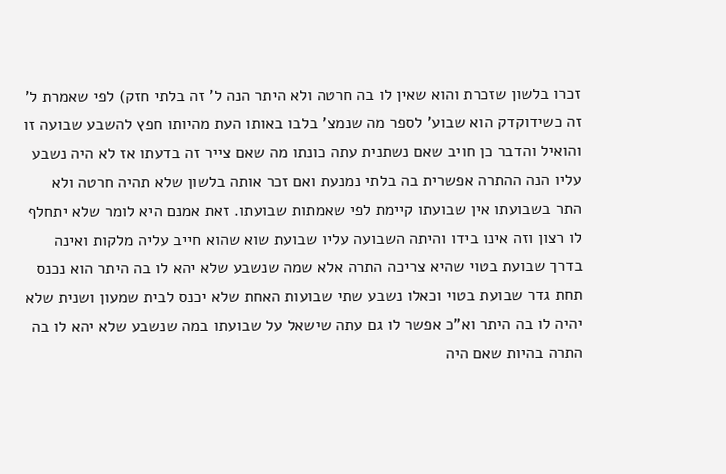זכרו בלשון שזכרת והוא שאין לו בה חרטה ולא היתר הנה ל' זה בלתי חזק) לפי שאמרת ל' זה כשידוקדק הוא שבוע' לספר מה שנמצ' בלבו באותו העת מהיותו חפץ להשבע שבועה זו והואיל והדבר כן חויב שאם נשתנית עתה כונתו מה שאם צייר זה בדעתו אז לא היה נשבע עליו הנה ההתרה אפשרית בה בלתי נמנעת ואם זכר אותה בלשון שלא תהיה חרטה ולא התר בשבועתו אין שבועתו קיימת לפי שאמתות שבועתו. זאת אמנם היא לומר שלא יתחלף לו רצון וזה אינו בידו והיתה השבועה עליו שבועת שוא שהוא חייב עליה מלקות ואינה בדרך שבועת בטוי שהיא צריכה התרה אלא שמה שנשבע שלא יהא לו בה היתר הוא נכנס תחת גדר שבועת בטוי וכאלו נשבע שתי שבועות האחת שלא יכנס לבית שמעון ושנית שלא יהיה לו בה היתר וא"כ אפשר לו גם עתה שישאל על שבועתו במה שנשבע שלא יהא לו בה התרה בהיות שאם היה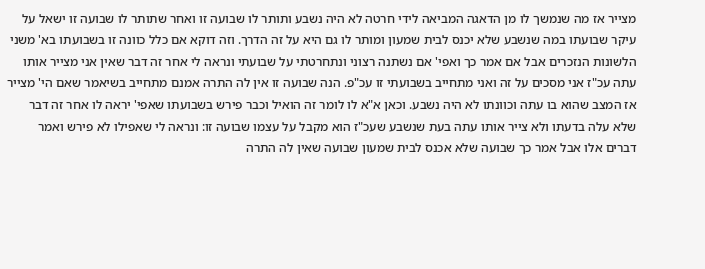מצייר אז מה שנמשך לו מן הדאגה המביאה לידי חרטה לא היה נשבע ותותר לו שבועה זו ואחר שתותר לו שבועה זו ישאל על עיקר שבועתו במה שנשבע שלא יכנס לבית שמעון ומותר לו גם היא על זה הדרך. וזה דוקא אם כלל כוונה זו בשבועתו בא' משני הלשונות הנזכרים אבל אם אמר כך ואפי' אם נשתנה רצוני ונתחרטתי על שבועתי ונראה לי אחר זה דבר שאין אני מצייר אותו עתה עכ"ז אני מסכים על זה ואני מתחייב בשבועתי זו עכ"פ. הנה שבועה זו אין לה התרה אמנם מתחייב בשיאמר שאם הי' מצייר אז המצב שהוא בו עתה וכוונתו לא היה נשבע. וכאן א"א לו לומר זה הואיל וכבר פירש בשבועתו שאפי' יראה לו אחר זה דבר שלא עלה בדעתו ולא צייר אותו עתה בעת שנשבע שעכ"ז הוא מקבל על עצמו שבועה זו: ונראה לי שאפילו לא פירש ואמר דברים אלו אבל אמר כך שבועה שלא אכנס לבית שמעון שבועה שאין לה התרה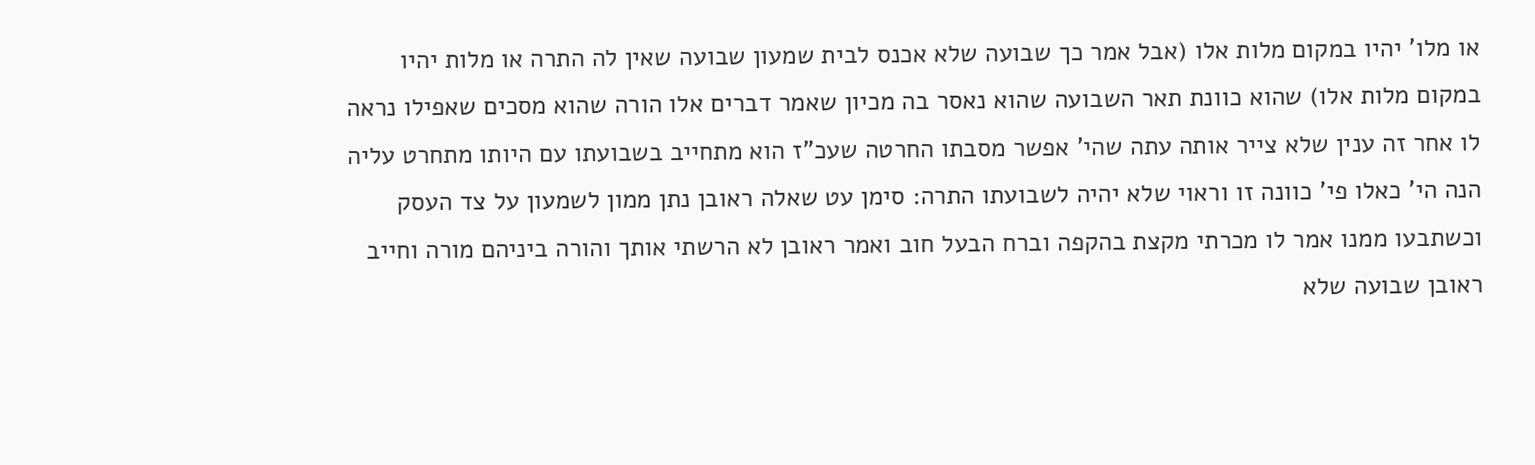או מלו' יהיו במקום מלות אלו (אבל אמר כך שבועה שלא אכנס לבית שמעון שבועה שאין לה התרה או מלות יהיו במקום מלות אלו) שהוא כוונת תאר השבועה שהוא נאסר בה מכיון שאמר דברים אלו הורה שהוא מסכים שאפילו נראה לו אחר זה ענין שלא צייר אותה עתה שהי' אפשר מסבתו החרטה שעכ"ז הוא מתחייב בשבועתו עם היותו מתחרט עליה הנה הי' כאלו פי' כוונה זו וראוי שלא יהיה לשבועתו התרה: סימן עט שאלה ראובן נתן ממון לשמעון על צד העסק וכשתבעו ממנו אמר לו מכרתי מקצת בהקפה וברח הבעל חוב ואמר ראובן לא הרשתי אותך והורה ביניהם מורה וחייב ראובן שבועה שלא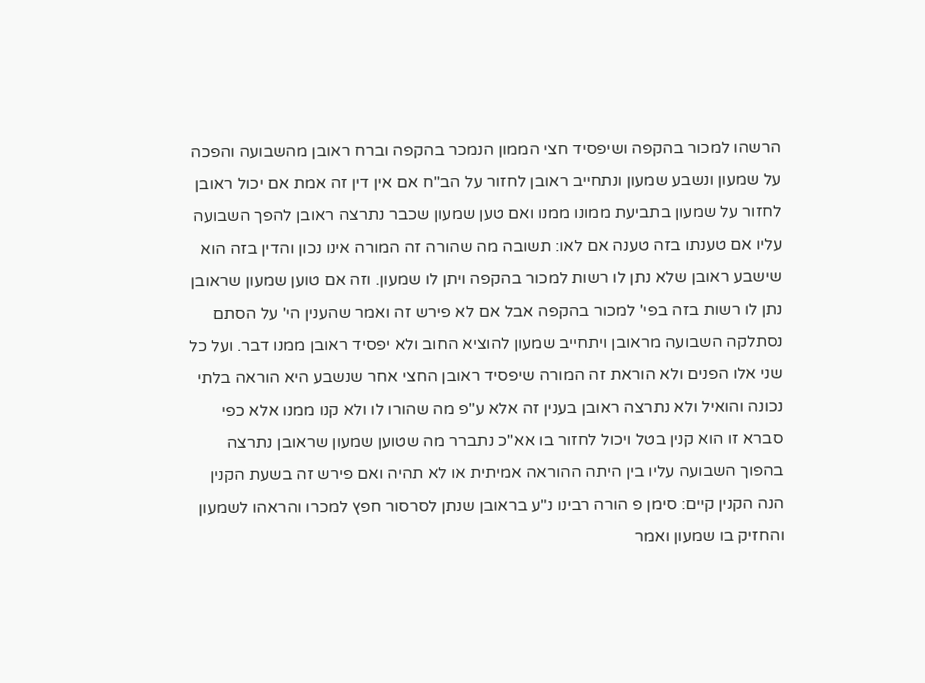הרשהו למכור בהקפה ושיפסיד חצי הממון הנמכר בהקפה וברח ראובן מהשבועה והפכה על שמעון ונשבע שמעון ונתחייב ראובן לחזור על הב"ח אם אין דין זה אמת אם יכול ראובן לחזור על שמעון בתביעת ממונו ממנו ואם טען שמעון שכבר נתרצה ראובן להפך השבועה עליו אם טענתו בזה טענה אם לאו: תשובה מה שהורה זה המורה אינו נכון והדין בזה הוא שישבע ראובן שלא נתן לו רשות למכור בהקפה ויתן לו שמעון. וזה אם טוען שמעון שראובן נתן לו רשות בזה בפי' למכור בהקפה אבל אם לא פירש זה ואמר שהענין הי' על הסתם נסתלקה השבועה מראובן ויתחייב שמעון להוציא החוב ולא יפסיד ראובן ממנו דבר. ועל כל שני אלו הפנים ולא הוראת זה המורה שיפסיד ראובן החצי אחר שנשבע היא הוראה בלתי נכונה והואיל ולא נתרצה ראובן בענין זה אלא ע"פ מה שהורו לו ולא קנו ממנו אלא כפי סברא זו הוא קנין בטל ויכול לחזור בו אא"כ נתברר מה שטוען שמעון שראובן נתרצה בהפוך השבועה עליו בין היתה ההוראה אמיתית או לא תהיה ואם פירש זה בשעת הקנין הנה הקנין קיים: סימן פ הורה רבינו נ"ע בראובן שנתן לסרסור חפץ למכרו והראהו לשמעון והחזיק בו שמעון ואמר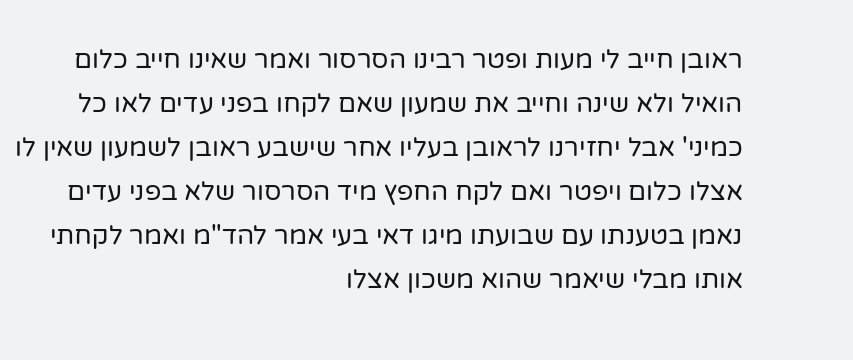ראובן חייב לי מעות ופטר רבינו הסרסור ואמר שאינו חייב כלום הואיל ולא שינה וחייב את שמעון שאם לקחו בפני עדים לאו כל כמיני' אבל יחזירנו לראובן בעליו אחר שישבע ראובן לשמעון שאין לו אצלו כלום ויפטר ואם לקח החפץ מיד הסרסור שלא בפני עדים נאמן בטענתו עם שבועתו מיגו דאי בעי אמר להד"מ ואמר לקחתי אותו מבלי שיאמר שהוא משכון אצלו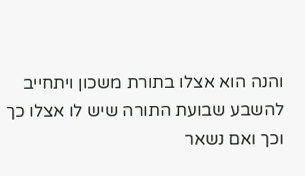והנה הוא אצלו בתורת משכון ויתחייב להשבע שבועת התורה שיש לו אצלו כך וכך ואם נשאר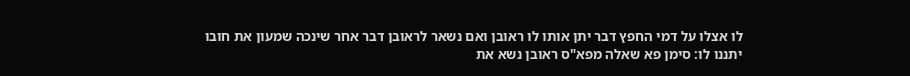לו אצלו על דמי החפץ דבר יתן אותו לו ראובן ואם נשאר לראובן דבר אחר שינכה שמעון את חובו יתננו לו: סימן פא שאלה מפא"ס ראובן נשא את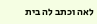לאה וכתב לה בית